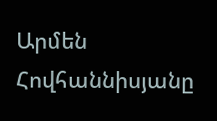Արմեն Հովհաննիսյանը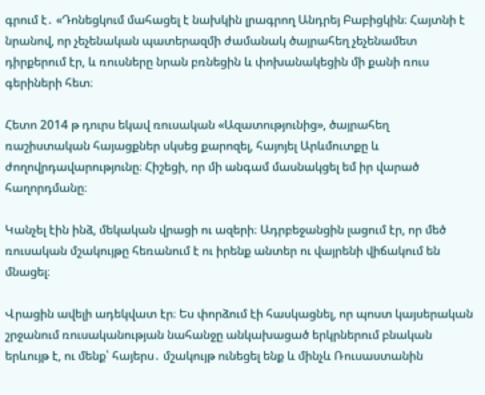գրում է․ «Դոնեցկում մահացել է նախկին լրագրող Անդրեյ Բաբիցկին։ Հայտնի է նրանով, որ չեչենական պատերազմի ժամանակ ծայրահեղ չեչենամետ դիրքերում էր, և ռուսները նրան բռնեցին և փոխանակեցին մի քանի ռուս գերիների հետ։

Հետո 2014 թ դուրս եկավ ռուսական «Ազատությունից», ծայրահեղ ռաշիստական հայացքներ սկսեց քարոզել, հայոյել Արևմուտքը և ժողովրդավարությունը։ Հիշեցի, որ մի անգամ մասնակցել եմ իր վարած հաղորդմանը։

Կանչել էին ինձ, մեկական վրացի ու ազերի։ Ադրբեջանցին լացում էր, որ մեծ ռուսական մշակույթը հեռանում է ու իրենք անտեր ու վայրենի վիճակում են մնացել։

Վրացին ավելի ադեկվատ էր։ Ես փորձում էի հասկացնել, որ պոստ կայսերական շրջանում ռուսականության նահանջը անկախացած երկրներում բնական երևույթ է, ու մենք՝ հայերս․ մշակույթ ունեցել ենք և մինչև Ռուսաստանին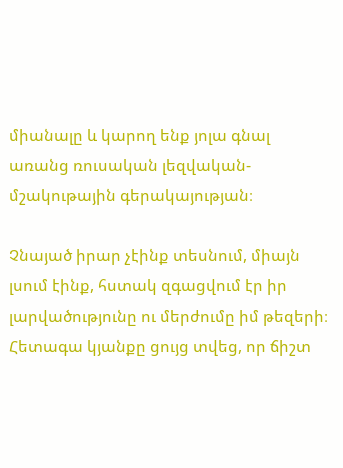միանալը և կարող ենք յոլա գնալ առանց ռուսական լեզվական-մշակութային գերակայության։

Չնայած իրար չէինք տեսնում, միայն լսում էինք, հստակ զգացվում էր իր լարվածությունը ու մերժումը իմ թեզերի։ Հետագա կյանքը ցույց տվեց, որ ճիշտ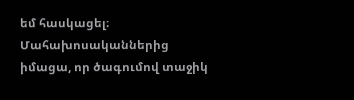եմ հասկացել։ Մահախոսականներից իմացա, որ ծագումով տաջիկ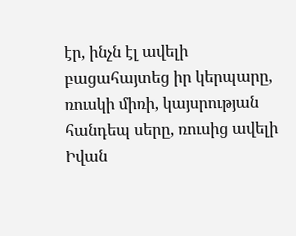էր, ինչն էլ ավելի բացահայտեց իր կերպարը, ռուսկի միռի, կայսրության հանդեպ սերը, ռուսից ավելի Իվան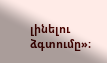լինելու ձգտումը»։